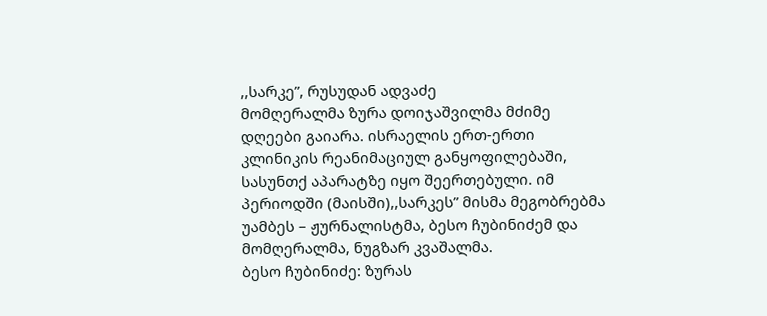,,სარკე”, რუსუდან ადვაძე
მომღერალმა ზურა დოიჯაშვილმა მძიმე დღეები გაიარა. ისრაელის ერთ-ერთი კლინიკის რეანიმაციულ განყოფილებაში, სასუნთქ აპარატზე იყო შეერთებული. იმ პერიოდში (მაისში),,სარკეს” მისმა მეგობრებმა უამბეს – ჟურნალისტმა, ბესო ჩუბინიძემ და მომღერალმა, ნუგზარ კვაშალმა.
ბესო ჩუბინიძე: ზურას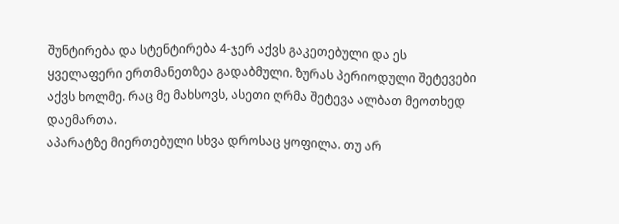შუნტირება და სტენტირება 4-ჯერ აქვს გაკეთებული და ეს ყველაფერი ერთმანეთზეა გადაბმული. ზურას პერიოდული შეტევები აქვს ხოლმე. რაც მე მახსოვს, ასეთი ღრმა შეტევა ალბათ მეოთხედ დაემართა.
აპარატზე მიერთებული სხვა დროსაც ყოფილა. თუ არ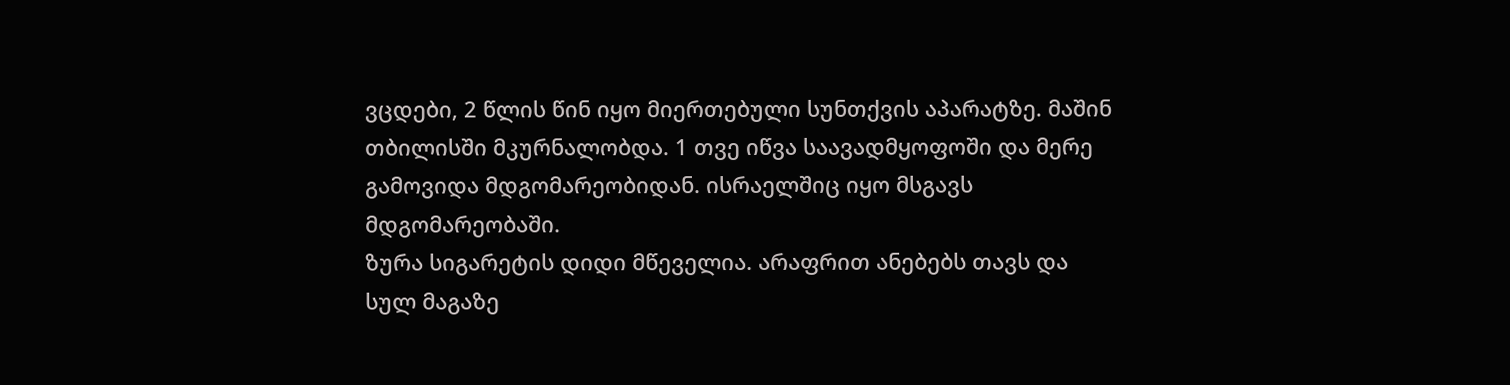ვცდები, 2 წლის წინ იყო მიერთებული სუნთქვის აპარატზე. მაშინ თბილისში მკურნალობდა. 1 თვე იწვა საავადმყოფოში და მერე გამოვიდა მდგომარეობიდან. ისრაელშიც იყო მსგავს მდგომარეობაში.
ზურა სიგარეტის დიდი მწეველია. არაფრით ანებებს თავს და სულ მაგაზე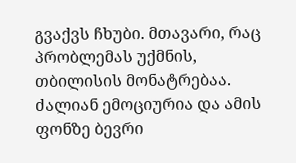გვაქვს ჩხუბი. მთავარი, რაც პრობლემას უქმნის, თბილისის მონატრებაა. ძალიან ემოციურია და ამის ფონზე ბევრი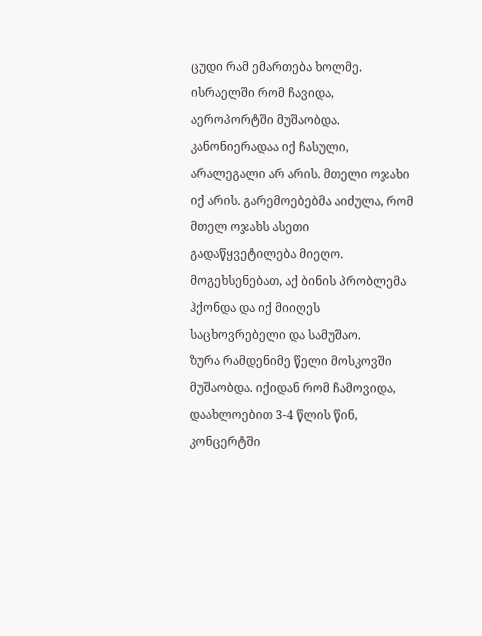ცუდი რამ ემართება ხოლმე.
ისრაელში რომ ჩავიდა, აეროპორტში მუშაობდა. კანონიერადაა იქ ჩასული, არალეგალი არ არის. მთელი ოჯახი იქ არის. გარემოებებმა აიძულა, რომ მთელ ოჯახს ასეთი გადაწყვეტილება მიეღო. მოგეხსენებათ, აქ ბინის პრობლემა ჰქონდა და იქ მიიღეს საცხოვრებელი და სამუშაო.
ზურა რამდენიმე წელი მოსკოვში მუშაობდა. იქიდან რომ ჩამოვიდა, დაახლოებით 3-4 წლის წინ, კონცერტში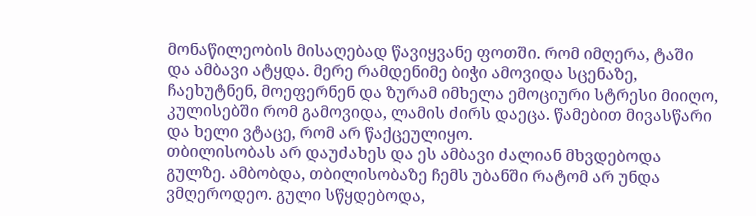მონაწილეობის მისაღებად წავიყვანე ფოთში. რომ იმღერა, ტაში და ამბავი ატყდა. მერე რამდენიმე ბიჭი ამოვიდა სცენაზე, ჩაეხუტნენ, მოეფერნენ და ზურამ იმხელა ემოციური სტრესი მიიღო, კულისებში რომ გამოვიდა, ლამის ძირს დაეცა. წამებით მივასწარი და ხელი ვტაცე, რომ არ წაქცეულიყო.
თბილისობას არ დაუძახეს და ეს ამბავი ძალიან მხვდებოდა გულზე. ამბობდა, თბილისობაზე ჩემს უბანში რატომ არ უნდა ვმღეროდეო. გული სწყდებოდა,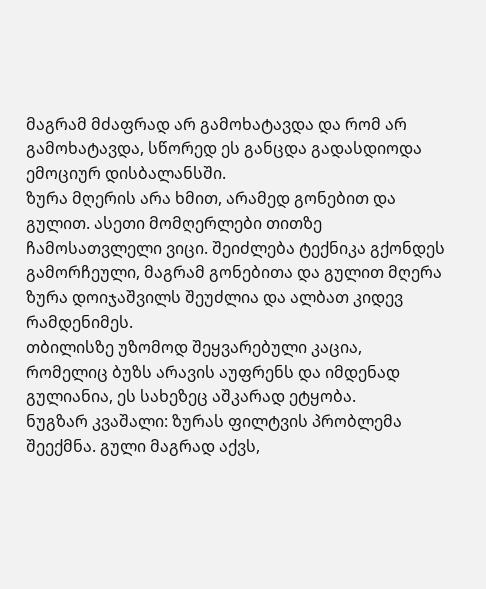მაგრამ მძაფრად არ გამოხატავდა და რომ არ გამოხატავდა, სწორედ ეს განცდა გადასდიოდა ემოციურ დისბალანსში.
ზურა მღერის არა ხმით, არამედ გონებით და გულით. ასეთი მომღერლები თითზე ჩამოსათვლელი ვიცი. შეიძლება ტექნიკა გქონდეს გამორჩეული, მაგრამ გონებითა და გულით მღერა ზურა დოიჯაშვილს შეუძლია და ალბათ კიდევ რამდენიმეს.
თბილისზე უზომოდ შეყვარებული კაცია, რომელიც ბუზს არავის აუფრენს და იმდენად გულიანია, ეს სახეზეც აშკარად ეტყობა.
ნუგზარ კვაშალი: ზურას ფილტვის პრობლემა შეექმნა. გული მაგრად აქვს,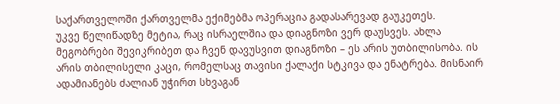საქართველოში ქართველმა ექიმებმა ოპერაცია გადასარევად გაუკეთეს.
უკვე წელიწადზე მეტია, რაც ისრაელშია და დიაგნოზი ვერ დაუსვეს. ახლა მეგობრები შევიკრიბეთ და ჩვენ დავუსვით დიაგნოზი – ეს არის უთბილისობა. ის არის თბილისელი კაცი, რომელსაც თავისი ქალაქი სტკივა და ენატრება. მისნაირ ადამიანებს ძალიან უჭირთ სხვაგან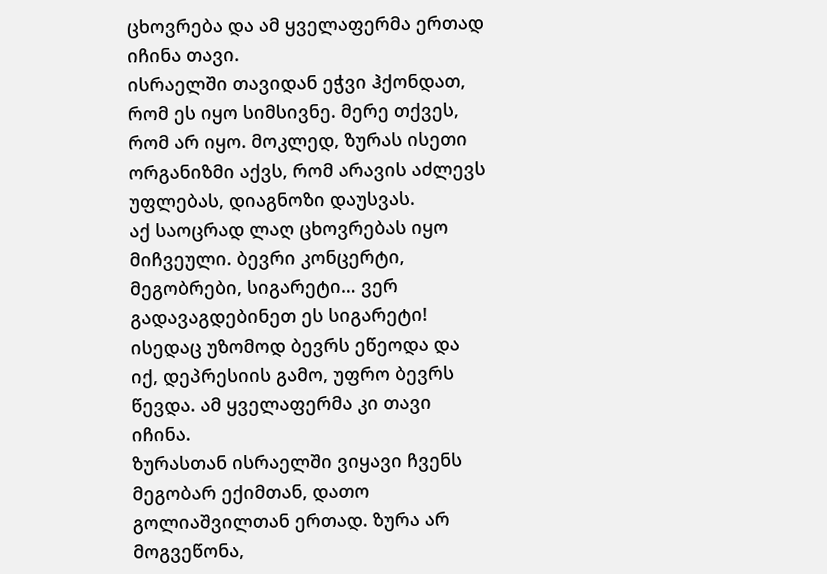ცხოვრება და ამ ყველაფერმა ერთად იჩინა თავი.
ისრაელში თავიდან ეჭვი ჰქონდათ, რომ ეს იყო სიმსივნე. მერე თქვეს, რომ არ იყო. მოკლედ, ზურას ისეთი ორგანიზმი აქვს, რომ არავის აძლევს უფლებას, დიაგნოზი დაუსვას.
აქ საოცრად ლაღ ცხოვრებას იყო მიჩვეული. ბევრი კონცერტი, მეგობრები, სიგარეტი… ვერ გადავაგდებინეთ ეს სიგარეტი! ისედაც უზომოდ ბევრს ეწეოდა და იქ, დეპრესიის გამო, უფრო ბევრს წევდა. ამ ყველაფერმა კი თავი იჩინა.
ზურასთან ისრაელში ვიყავი ჩვენს მეგობარ ექიმთან, დათო გოლიაშვილთან ერთად. ზურა არ მოგვეწონა,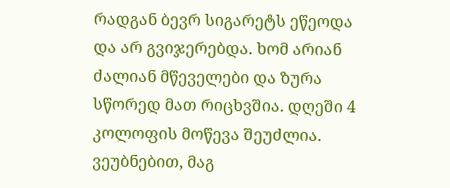რადგან ბევრ სიგარეტს ეწეოდა და არ გვიჯერებდა. ხომ არიან ძალიან მწეველები და ზურა სწორედ მათ რიცხვშია. დღეში 4 კოლოფის მოწევა შეუძლია. ვეუბნებით, მაგ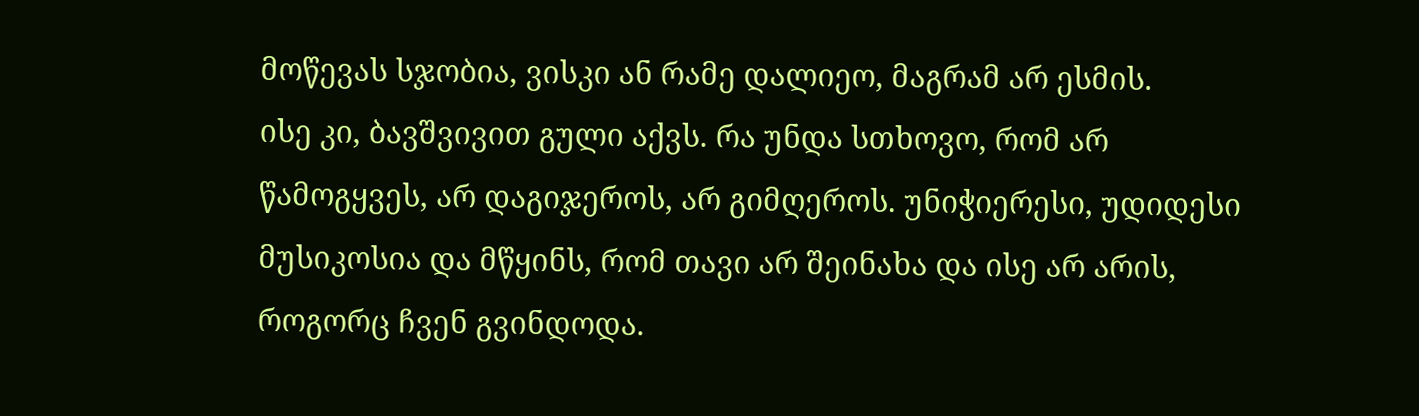მოწევას სჯობია, ვისკი ან რამე დალიეო, მაგრამ არ ესმის.
ისე კი, ბავშვივით გული აქვს. რა უნდა სთხოვო, რომ არ წამოგყვეს, არ დაგიჯეროს, არ გიმღეროს. უნიჭიერესი, უდიდესი მუსიკოსია და მწყინს, რომ თავი არ შეინახა და ისე არ არის, როგორც ჩვენ გვინდოდა.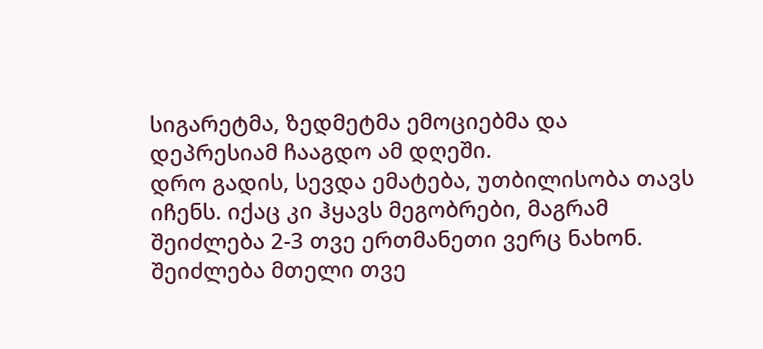სიგარეტმა, ზედმეტმა ემოციებმა და დეპრესიამ ჩააგდო ამ დღეში.
დრო გადის, სევდა ემატება, უთბილისობა თავს იჩენს. იქაც კი ჰყავს მეგობრები, მაგრამ შეიძლება 2-3 თვე ერთმანეთი ვერც ნახონ. შეიძლება მთელი თვე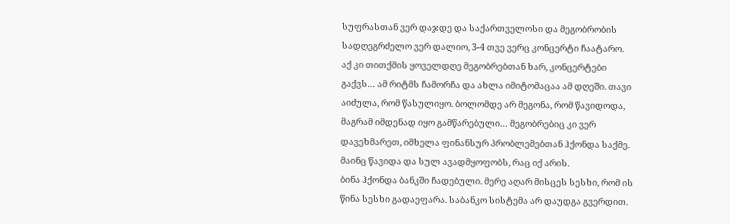სუფრასთან ვერ დაჯდე და საქართველოსი და მეგობრობის სადღეგრძელო ვერ დალიო, 3-4 თვე ვერც კონცერტი ჩაატარო.
აქ კი თითქმის ყოველდღე მეგობრებთან ხარ, კონცერტები გაქვს… ამ რიტმს ჩამორჩა და ახლა იმიტომაცაა ამ დღეში. თავი აიძულა, რომ წასულიყო. ბოლომდე არ მეგონა, რომ წავიდოდა, მაგრამ იმდენად იყო გამწარებული… მეგობრებიც კი ვერ დავეხმარეთ, იმხელა ფინანსურ პრობლემებთან ჰქონდა საქმე. მაინც წავიდა და სულ ავადმყოფობს, რაც იქ არის.
ბინა ჰქონდა ბანკში ჩადებული. მერე აღარ მისცეს სესხი, რომ ის წინა სესხი გადაეფარა. საბანკო სისტემა არ დაუდგა გვერდით.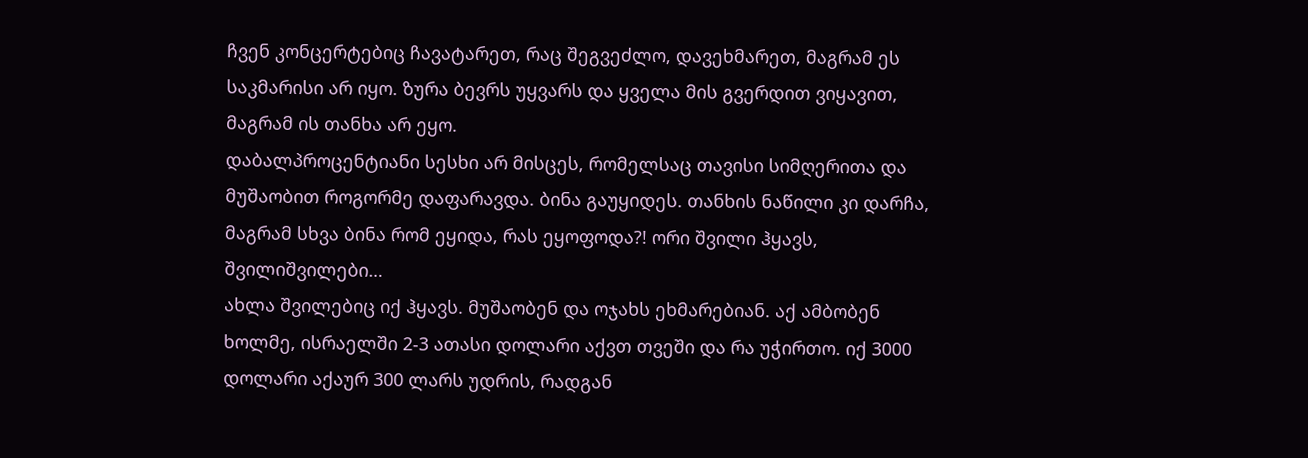ჩვენ კონცერტებიც ჩავატარეთ, რაც შეგვეძლო, დავეხმარეთ, მაგრამ ეს საკმარისი არ იყო. ზურა ბევრს უყვარს და ყველა მის გვერდით ვიყავით, მაგრამ ის თანხა არ ეყო.
დაბალპროცენტიანი სესხი არ მისცეს, რომელსაც თავისი სიმღერითა და მუშაობით როგორმე დაფარავდა. ბინა გაუყიდეს. თანხის ნაწილი კი დარჩა, მაგრამ სხვა ბინა რომ ეყიდა, რას ეყოფოდა?! ორი შვილი ჰყავს, შვილიშვილები…
ახლა შვილებიც იქ ჰყავს. მუშაობენ და ოჯახს ეხმარებიან. აქ ამბობენ ხოლმე, ისრაელში 2-3 ათასი დოლარი აქვთ თვეში და რა უჭირთო. იქ 3000 დოლარი აქაურ 300 ლარს უდრის, რადგან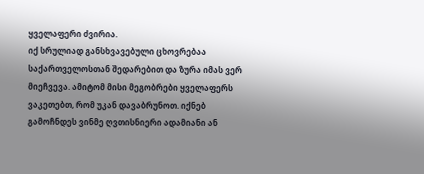ყველაფერი ძვირია.
იქ სრულიად განსხვავებული ცხოვრებაა საქართველოსთან შედარებით და ზურა იმას ვერ მიეჩვევა. ამიტომ მისი მეგობრები ყველაფერს ვაკეთებთ, რომ უკან დავაბრუნოთ. იქნებ გამოჩნდეს ვინმე ღვთისნიერი ადამიანი ან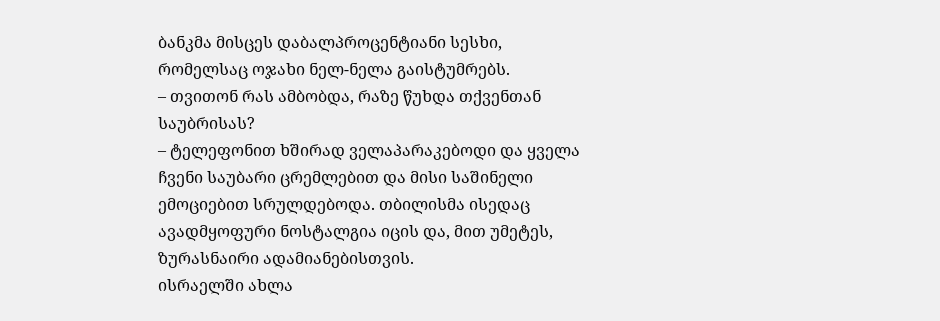ბანკმა მისცეს დაბალპროცენტიანი სესხი, რომელსაც ოჯახი ნელ-ნელა გაისტუმრებს.
– თვითონ რას ამბობდა, რაზე წუხდა თქვენთან საუბრისას?
– ტელეფონით ხშირად ველაპარაკებოდი და ყველა ჩვენი საუბარი ცრემლებით და მისი საშინელი ემოციებით სრულდებოდა. თბილისმა ისედაც ავადმყოფური ნოსტალგია იცის და, მით უმეტეს, ზურასნაირი ადამიანებისთვის.
ისრაელში ახლა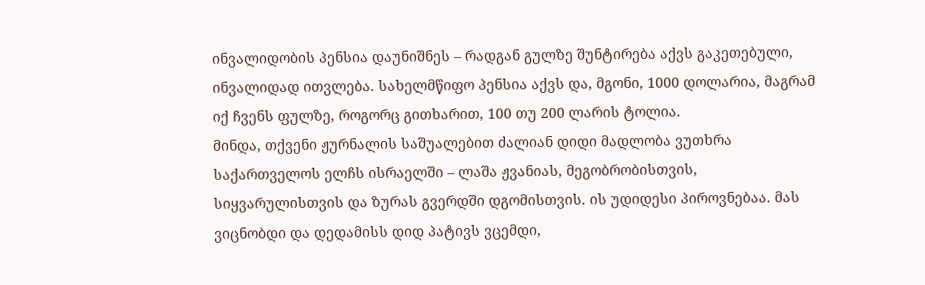ინვალიდობის პენსია დაუნიშნეს – რადგან გულზე შუნტირება აქვს გაკეთებული, ინვალიდად ითვლება. სახელმწიფო პენსია აქვს და, მგონი, 1000 დოლარია, მაგრამ იქ ჩვენს ფულზე, როგორც გითხარით, 100 თუ 200 ლარის ტოლია.
მინდა, თქვენი ჟურნალის საშუალებით ძალიან დიდი მადლობა ვუთხრა საქართველოს ელჩს ისრაელში – ლაშა ჟვანიას, მეგობრობისთვის, სიყვარულისთვის და ზურას გვერდში დგომისთვის. ის უდიდესი პიროვნებაა. მას ვიცნობდი და დედამისს დიდ პატივს ვცემდი,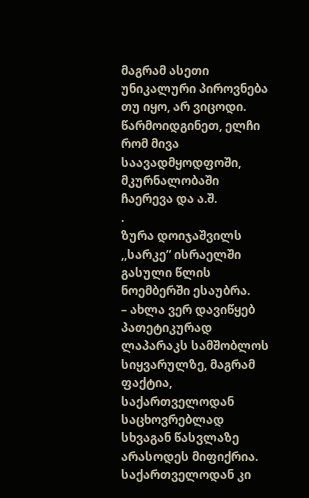მაგრამ ასეთი უნიკალური პიროვნება თუ იყო, არ ვიცოდი.
წარმოიდგინეთ, ელჩი რომ მივა საავადმყოდფოში, მკურნალობაში ჩაერევა და ა.შ.
.
ზურა დოიჯაშვილს ,,სარკე” ისრაელში გასული წლის ნოემბერში ესაუბრა.
– ახლა ვერ დავიწყებ პათეტიკურად ლაპარაკს სამშობლოს სიყვარულზე, მაგრამ ფაქტია, საქართველოდან საცხოვრებლად სხვაგან წასვლაზე არასოდეს მიფიქრია. საქართველოდან კი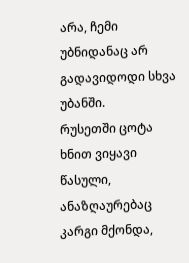არა, ჩემი უბნიდანაც არ გადავიდოდი სხვა უბანში.
რუსეთში ცოტა ხნით ვიყავი წასული, ანაზღაურებაც კარგი მქონდა,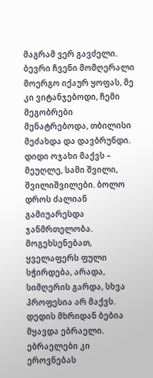მაგრამ ვერ გავძელი. ბევრი ჩვენი მომღერალი მოერგო იქაურ ყოფას, მე კი ვიტანჯებოდი, ჩემი მეგობრები მენატრებოდა, თბილისი მეძახდა და დავბრუნდი.
დიდი ოჯახი მაქვს – მეუღლე, სამი შვილი, შვილიშვილები. ბოლო დროს ძალიან გამიუარესდა ჯანმრთელობა. მოგეხსენებათ, ყველაფერს ფული სჭირდება, არადა, სიმღერის გარდა, სხვა პროფესია არ მაქვს.
დედის მხრიდან ბებია მყავდა ებრაელი. ებრაელები კი ეროვნებას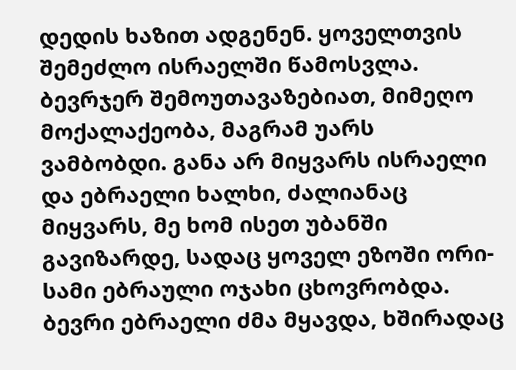დედის ხაზით ადგენენ. ყოველთვის შემეძლო ისრაელში წამოსვლა. ბევრჯერ შემოუთავაზებიათ, მიმეღო მოქალაქეობა, მაგრამ უარს ვამბობდი. განა არ მიყვარს ისრაელი და ებრაელი ხალხი, ძალიანაც მიყვარს, მე ხომ ისეთ უბანში გავიზარდე, სადაც ყოველ ეზოში ორი-სამი ებრაული ოჯახი ცხოვრობდა. ბევრი ებრაელი ძმა მყავდა, ხშირადაც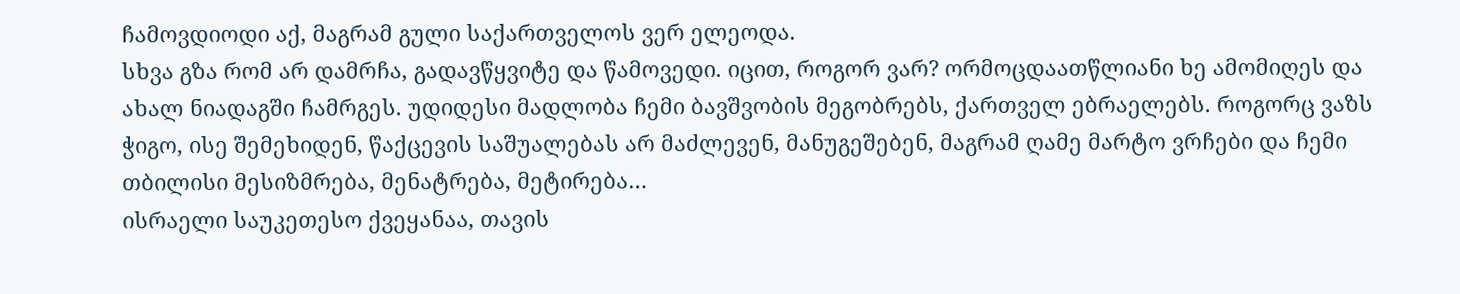ჩამოვდიოდი აქ, მაგრამ გული საქართველოს ვერ ელეოდა.
სხვა გზა რომ არ დამრჩა, გადავწყვიტე და წამოვედი. იცით, როგორ ვარ? ორმოცდაათწლიანი ხე ამომიღეს და ახალ ნიადაგში ჩამრგეს. უდიდესი მადლობა ჩემი ბავშვობის მეგობრებს, ქართველ ებრაელებს. როგორც ვაზს ჭიგო, ისე შემეხიდენ, წაქცევის საშუალებას არ მაძლევენ, მანუგეშებენ, მაგრამ ღამე მარტო ვრჩები და ჩემი თბილისი მესიზმრება, მენატრება, მეტირება…
ისრაელი საუკეთესო ქვეყანაა, თავის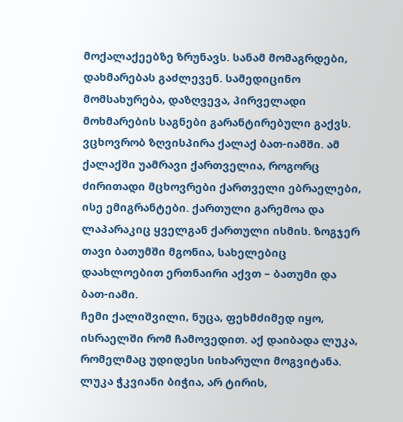მოქალაქეებზე ზრუნავს. სანამ მომაგრდები, დახმარებას გაძლევენ. სამედიცინო მომსახურება, დაზღვევა, პირველადი მოხმარების საგნები გარანტირებული გაქვს.
ვცხოვრობ ზღვისპირა ქალაქ ბათ-იამში. ამ ქალაქში უამრავი ქართველია, როგორც ძირითადი მცხოვრები ქართველი ებრაელები, ისე ემიგრანტები. ქართული გარემოა და ლაპარაკიც ყველგან ქართული ისმის. ზოგჯერ თავი ბათუმში მგონია, სახელებიც დაახლოებით ერთნაირი აქვთ – ბათუმი და ბათ-იამი.
ჩემი ქალიშვილი, ნუცა, ფეხმძიმედ იყო, ისრაელში რომ ჩამოვედით. აქ დაიბადა ლუკა, რომელმაც უდიდესი სიხარული მოგვიტანა. ლუკა ჭკვიანი ბიჭია, არ ტირის,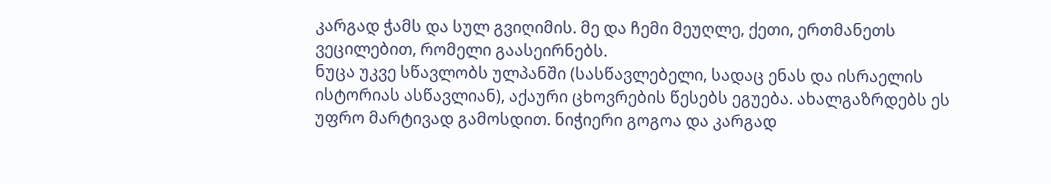კარგად ჭამს და სულ გვიღიმის. მე და ჩემი მეუღლე, ქეთი, ერთმანეთს ვეცილებით, რომელი გაასეირნებს.
ნუცა უკვე სწავლობს ულპანში (სასწავლებელი, სადაც ენას და ისრაელის ისტორიას ასწავლიან), აქაური ცხოვრების წესებს ეგუება. ახალგაზრდებს ეს უფრო მარტივად გამოსდით. ნიჭიერი გოგოა და კარგად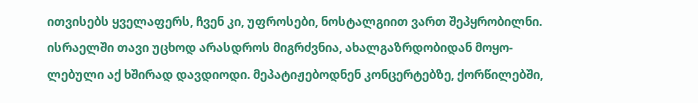ითვისებს ყველაფერს, ჩვენ კი, უფროსები, ნოსტალგიით ვართ შეპყრობილნი.
ისრაელში თავი უცხოდ არასდროს მიგრძვნია, ახალგაზრდობიდან მოყო-ლებული აქ ხშირად დავდიოდი. მეპატიჟებოდნენ კონცერტებზე, ქორწილებში,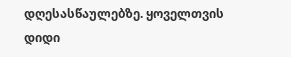დღესასწაულებზე. ყოველთვის დიდი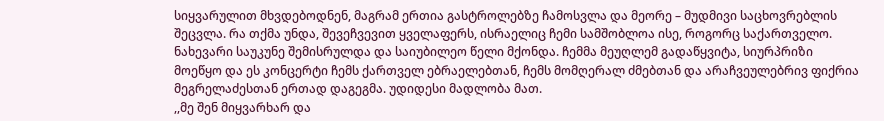სიყვარულით მხვდებოდნენ, მაგრამ ერთია გასტროლებზე ჩამოსვლა და მეორე – მუდმივი საცხოვრებლის შეცვლა. რა თქმა უნდა, შევეჩვევით ყველაფერს, ისრაელიც ჩემი სამშობლოა ისე, როგორც საქართველო.
ნახევარი საუკუნე შემისრულდა და საიუბილეო წელი მქონდა. ჩემმა მეუღლემ გადაწყვიტა, სიურპრიზი მოეწყო და ეს კონცერტი ჩემს ქართველ ებრაელებთან, ჩემს მომღერალ ძმებთან და არაჩვეულებრივ ფიქრია მეგრელაძესთან ერთად დაგეგმა. უდიდესი მადლობა მათ.
,,მე შენ მიყვარხარ და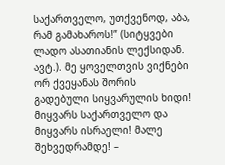საქართველო, უთქვენოდ, აბა, რამ გამახაროს!” (სიტყვები ლადო ასათიანის ლექსიდან. ავტ.). მე ყოველთვის ვიქნები ორ ქვეყანას შორის გადებული სიყვარულის ხიდი! მიყვარს საქართველო და მიყვარს ისრაელი! მალე შეხვედრამდე! –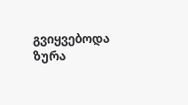გვიყვებოდა ზურა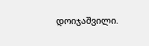დოიჯაშვილი.